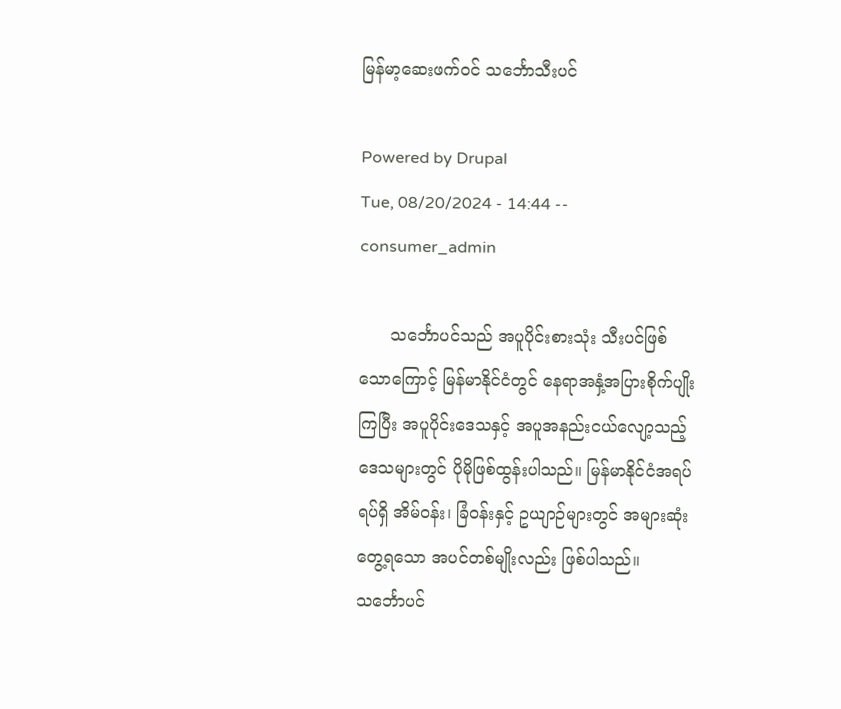မြန်မာ့ဆေးဖက်ဝင် သင်္ဘောသီးပင်

Powered by Drupal
Tue, 08/20/2024 - 14:44 -- consumer_admin

      သင်္ဘောပင်သည် အပူပိုင်းစားသုံး သီးပင်ဖြစ်သောကြောင့် မြန်မာနိုင်ငံတွင် နေရာအနှံ့အပြားစိုက်ပျိုးကြပြီး အပူပိုင်းဒေသနှင့် အပူအနည်းငယ်လျော့သည့်ဒေသများတွင် ပိုမိုဖြစ်ထွန်းပါသည်။ မြန်မာနိုင်ငံအရပ်ရပ်ရှိ အိမ်ဝန်း၊ ခြံဝန်းနှင့် ဥယျာဉ်များတွင် အများဆုံးတွေ့ရသော အပင်တစ်မျိုးလည်း ဖြစ်ပါသည်။ သင်္ဘောပင်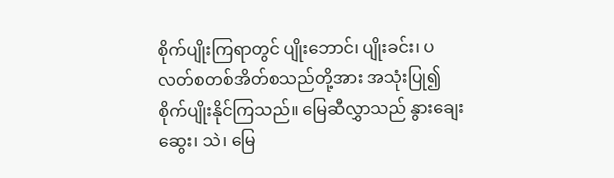စိုက်ပျိုးကြရာတွင် ပျိုးဘောင်၊ ပျိုးခင်း၊ ပလတ်စတစ်အိတ်စသည်တို့အား အသုံးပြု၍ စိုက်ပျိုးနိုင်ကြသည်။ မြေဆီလွှာသည် နွားချေးဆွေး၊ သဲ၊ မြေ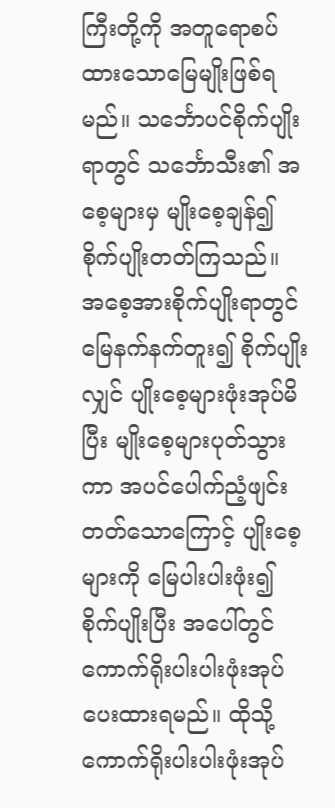ကြီးတို့ကို အတူရောစပ်ထားသောမြေမျိုးဖြစ်ရမည်။ သင်္ဘောပင်စိုက်ပျိုးရာတွင် သင်္ဘောသီး၏ အစေ့များမှ မျိုးစေ့ချန်၍ စိုက်ပျိုးတတ်ကြသည်။ အစေ့အားစိုက်ပျိုးရာတွင် မြေနက်နက်တူး၍ စိုက်ပျိုးလျှင် ပျိုးစေ့များဖုံးအုပ်မိပြီး မျိုးစေ့များပုတ်သွားကာ အပင်ပေါက်ညံ့ဖျင်းတတ်သောကြောင့် ပျိုးစေ့များကို မြေပါးပါးဖုံး၍ စိုက်ပျိုးပြီး အပေါ်တွင် ကောက်ရိုးပါးပါးဖုံးအုပ်ပေးထားရမည်။ ထိုသို့ ကောက်ရိုးပါးပါးဖုံးအုပ်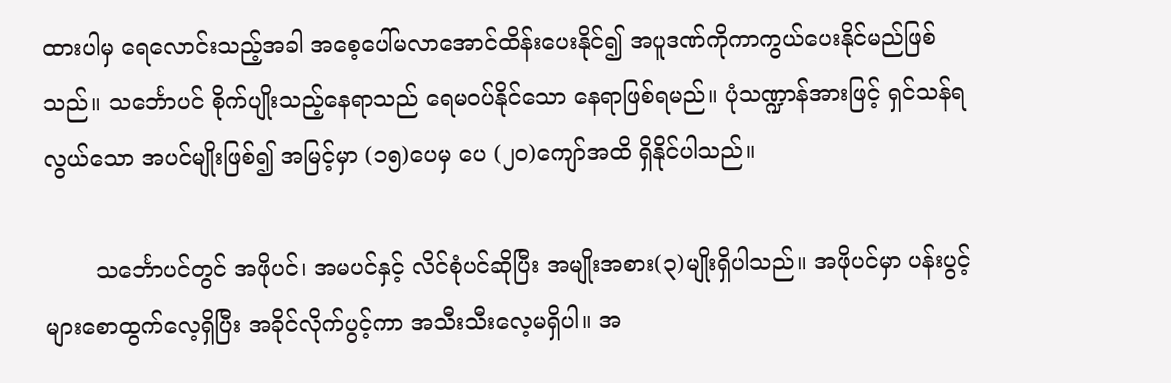ထားပါမှ ရေလောင်းသည့်အခါ အစေ့ပေါ်မလာအောင်ထိန်းပေးနိုင်၍ အပူဒဏ်ကိုကာကွယ်ပေးနိုင်မည်ဖြစ်သည်။ သင်္ဘောပင် စိုက်ပျိုးသည့်နေရာသည် ရေမဝပ်နိုင်သော နေရာဖြစ်ရမည်။ ပုံသဏ္ဍာန်အားဖြင့် ရှင်သန်ရလွယ်သော အပင်မျိုးဖြစ်၍ အမြင့်မှာ (၁၅)ပေမှ ပေ (၂၀)ကျော်အထိ ရှိနိုင်ပါသည်။

       သင်္ဘောပင်တွင် အဖိုပင်၊ အမပင်နှင့် လိင်စုံပင်ဆိုပြီး အမျိုးအစား(၃)မျိုးရှိပါသည်။ အဖိုပင်မှာ ပန်းပွင့်များစောထွက်လေ့ရှိပြီး အခိုင်လိုက်ပွင့်ကာ အသီးသီးလေ့မရှိပါ။ အ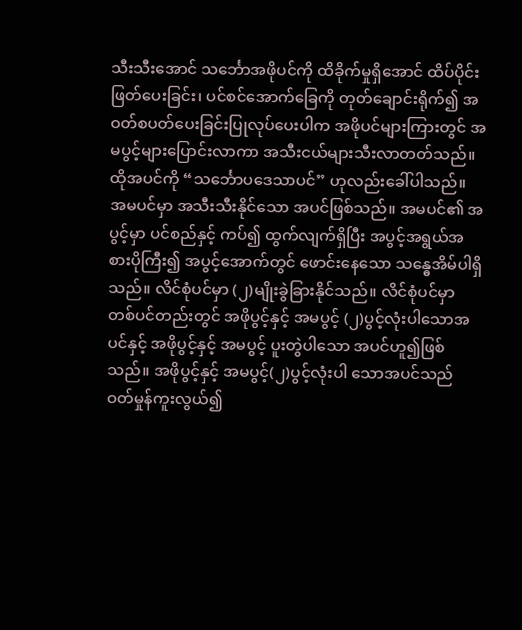သီးသီးအောင် သင်္ဘောအဖိုပင်ကို ထိခိုက်မှုရှိအောင် ထိပ်ပိုင်းဖြတ်ပေးခြင်း၊ ပင်စင်အောက်ခြေကို တုတ်ချောင်းရိုက်၍ အဝတ်စပတ်ပေးခြင်းပြုလုပ်ပေးပါက အဖိုပင်များကြားတွင် အမပွင့်များပြောင်းလာကာ အသီးငယ်များသီးလာတတ်သည်။ ထိုအပင်ကို “သင်္ဘောပဒေသာပင်” ဟုလည်းခေါ်ပါသည်။ အမပင်မှာ အသီးသီးနိုင်သော အပင်ဖြစ်သည်။ အမပင်၏ အပွင့်မှာ ပင်စည်နှင့် ကပ်၍ ထွက်လျက်ရှိပြီး အပွင့်အရွယ်အစားပိုကြီး၍ အပွင့်အောက်တွင် ဖောင်းနေသော သန္ဓေအိမ်ပါရှိသည်။ လိင်စုံပင်မှာ (၂)မျိုးခွဲခြားနိုင်သည်။ လိင်စုံပင်မှာ တစ်ပင်တည်းတွင် အဖိုပွင့်နှင့် အမပွင့် (၂)ပွင့်လုံးပါသောအပင်နှင့် အဖိုပွင့်နှင့် အမပွင့် ပူးတွဲပါသော အပင်ဟူ၍ဖြစ်သည်။ အဖိုပွင့်နှင့် အမပွင့်(၂)ပွင့်လုံးပါ သောအပင်သည် ဝတ်မှုန်ကူးလွယ်၍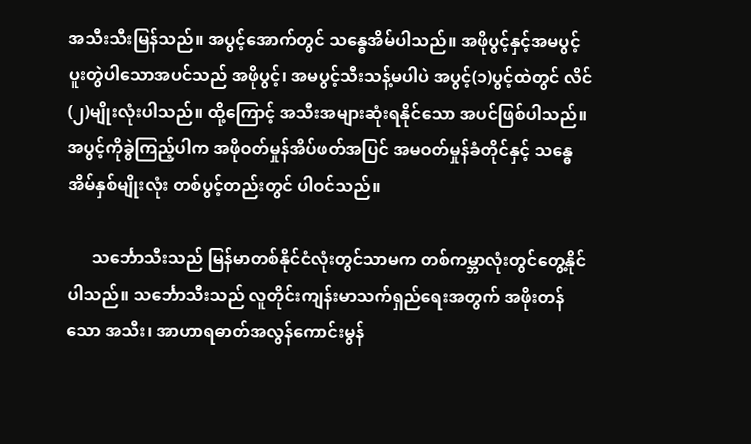အသီးသီးမြန်သည်။ အပွင့်အောက်တွင် သန္ဓေအိမ်ပါသည်။ အဖိုပွင့်နှင့်အမပွင့် ပူးတွဲပါသောအပင်သည် အဖိုပွင့်၊ အမပွင့်သီးသန့်မပါပဲ အပွင့်(၁)ပွင့်ထဲတွင် လိင်(၂)မျိုးလုံးပါသည်။ ထို့ကြောင့် အသီးအများဆုံးရနိုင်သော အပင်ဖြစ်ပါသည်။ အပွင့်ကိုခွဲကြည့်ပါက အဖိုဝတ်မှုန်အိပ်ဖတ်အပြင် အမဝတ်မှုန်ခံတိုင်နှင့် သန္ဓေအိမ်နှစ်မျိုးလုံး တစ်ပွင့်တည်းတွင် ပါဝင်သည်။

      သင်္ဘောသီးသည် မြန်မာတစ်နိုင်ငံလုံးတွင်သာမက တစ်ကမ္ဘာလုံးတွင်တွေ့နိုင်ပါသည်။ သင်္ဘောသီးသည် လူတိုင်းကျန်းမာသက်ရှည်ရေးအတွက် အဖိုးတန်သော အသီး၊ အာဟာရဓာတ်အလွန်ကောင်းမွန်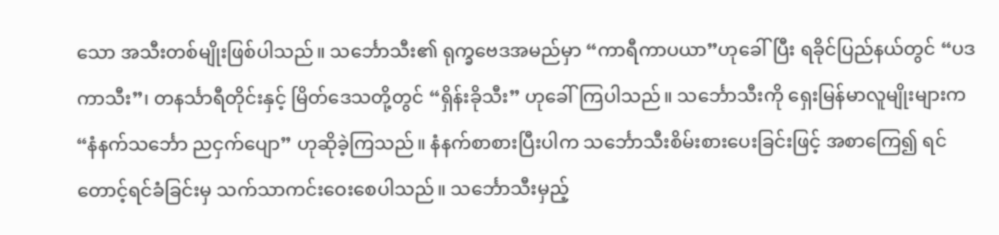သော အသီးတစ်မျိုးဖြစ်ပါသည်။ သင်္ဘောသီး၏ ရုက္ခဗေဒအမည်မှာ “ကာရီကာပယာ”ဟုခေါ်ပြီး ရခိုင်ပြည်နယ်တွင် “ပဒကာသီး”၊ တနင်္သာရီတိုင်းနှင့် မြိတ်ဒေသတို့တွင် “ရှိန်းခိုသီး” ဟုခေါ်ကြပါသည်။ သင်္ဘောသီးကို ရှေးမြန်မာလူမျိုးများက “နံနက်သင်္ဘော ညငှက်ပျော” ဟုဆိုခဲ့ကြသည်။ နံနက်စာစားပြီးပါက သင်္ဘောသီးစိမ်းစားပေးခြင်းဖြင့် အစာကြေ၍ ရင်တောင့်ရင်ခံခြင်းမှ သက်သာကင်းဝေးစေပါသည်။ သင်္ဘောသီးမှည့်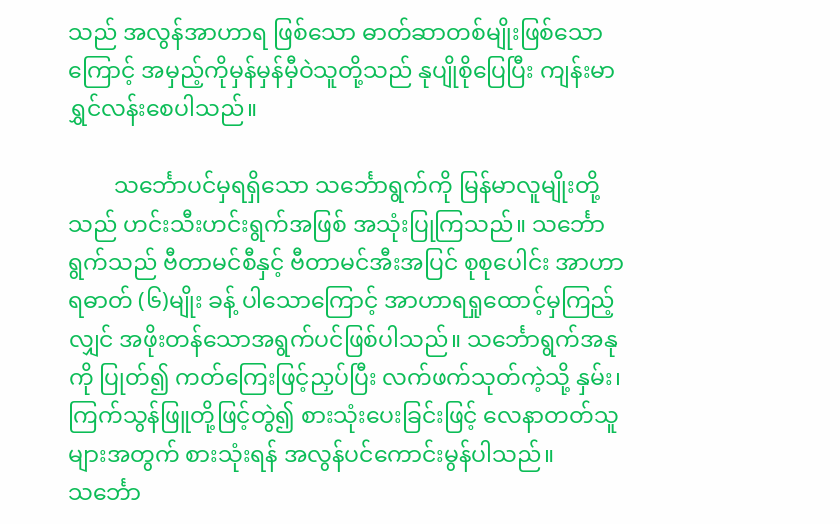သည် အလွန်အာဟာရ ဖြစ်သော ဓာတ်ဆာတစ်မျိုးဖြစ်သောကြောင့် အမှည့်ကိုမှန်မှန်မှီဝဲသူတို့သည် နုပျိုစိုပြေပြီး ကျန်းမာရွှင်လန်းစေပါသည်။

        သင်္ဘောပင်မှရရှိသော သင်္ဘောရွက်ကို မြန်မာလူမျိုးတို့သည် ဟင်းသီးဟင်းရွက်အဖြစ် အသုံးပြုကြသည်။ သင်္ဘောရွက်သည် ဗီတာမင်စီနှင့် ဗီတာမင်အီးအပြင် စုစုပေါင်း အာဟာရဓာတ် (၆)မျိုး ခန့် ပါသောကြောင့် အာဟာရရှု‌ထောင့်မှကြည့်လျှင် အဖိုးတန်သောအရွက်ပင်ဖြစ်ပါသည်။ သင်္ဘောရွက်အနုကို ပြုတ်၍ ကတ်ကြေးဖြင့်ညှပ်ပြီး လက်ဖက်သုတ်ကဲ့သို့ နှမ်း၊ ကြက်သွန်ဖြူတို့ဖြင့်တွဲ၍ စားသုံးပေးခြင်းဖြင့် လေနာတတ်သူများအတွက် စားသုံးရန် အလွန်ပင်ကောင်းမွန်ပါသည်။ သင်္ဘော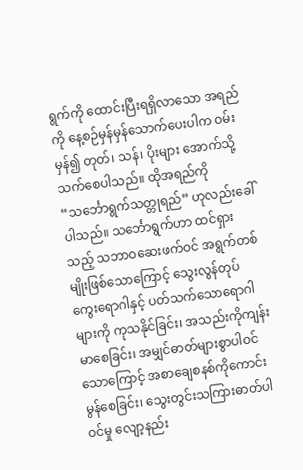ရွက်ကို ထောင်းပြီးရရှိလာသော အရည်ကို နေ့စဉ်မှန်မှန်သောက်ပေးပါက ဝမ်းမှန်၍ တုတ်၊ သန်၊ ပိုးများ အောက်သို့ သက်စေပါသည်။ ထိုအရည်ကို “သင်္ဘောရွက်သတ္တုရည်” ဟုလည်းခေါ်ပါသည်။ သင်္ဘောရွက်ဟာ ထင်ရှားသည့် သဘာဝဆေးဖက်ဝင် အရွက်တစ်မျိုးဖြစ်သောကြောင့် သွေးလွန်တုပ် ကွေးရောဂါနှင့် ပတ်သက်သောရောဂါများကို ကုသနိုင်ခြင်း၊ အသည်းကိုကျန်းမာစေခြင်း၊ အမျှင်ဓာတ်များစွာပါဝင်သောကြောင့် အစာချေစနစ်ကိုကောင်းမွန်စေခြင်း၊ သွေးတွင်းသကြားဓာတ်ပါဝင်မှု လျော့နည်း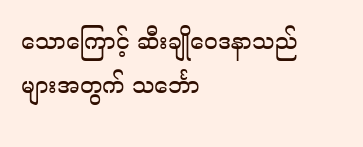သောကြောင့် ဆီးချို‌‌ဝေဒနာသည်များအတွက် သင်္ဘော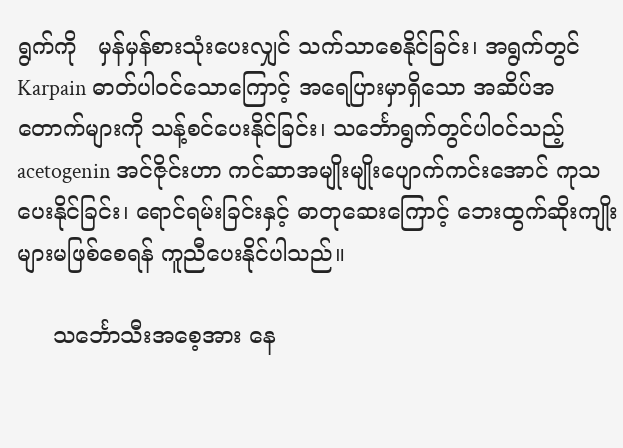ရွက်ကို   မှန်မှန်စားသုံးပေးလျှင် သက်သာစေနိုင်ခြင်း၊ အရွက်တွင် Karpain ဓာတ်ပါဝင်သောကြောင့် အရေပြားမှာရှိသော အဆိပ်အတောက်များကို သန့်စင်ပေးနိုင်ခြင်း၊ သင်္ဘောရွက်တွင်ပါဝင်သည့် acetogenin အင်ဇိုင်းဟာ ကင်ဆာအမျိုးမျိုးပျောက်ကင်းအောင် ကုသပေးနိုင်ခြင်း၊ ရောင်ရမ်းခြင်းနှင့် ဓာတုဆေးကြောင့် ဘေးထွက်ဆိုးကျိုးများမဖြစ်စေရန် ကူညီပေးနိုင်ပါသည်။

     သင်္ဘောသီးအစေ့အား နေ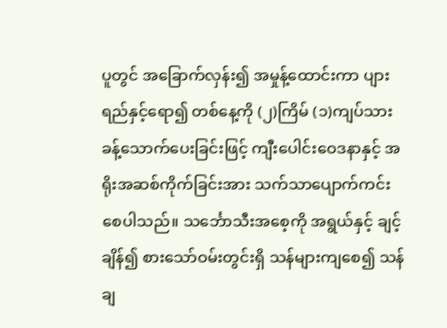ပူတွင် အခြောက်လှန်း၍ အမှုန့်ထောင်းကာ ပျားရည်နှင့်ရော၍ တစ်နေ့ကို (၂)ကြိမ် (၁)ကျပ်သားခန့်သောက်ပေးခြင်းဖြင့် ကျီးပေါင်းဝေဒနာနှင့် အရိုးအဆစ်ကိုက်ခြင်းအား သက်သာပျောက်ကင်းစေပါသည်။ သင်္ဘောသီးအစေ့ကို အရွယ်နှင့် ချင့်ချိန်၍ စားသော်ဝမ်းတွင်းရှိ သန်များကျစေ၍ သန်ချ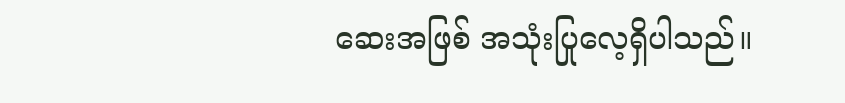ဆေးအဖြစ် အသုံးပြုလေ့ရှိပါသည်။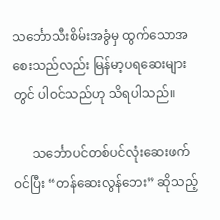သင်္ဘောသီးစိမ်းအခွံမှ ထွက်သောအစေးသည်လည်း မြန်မာ့ပရဆေးများတွင် ပါဝင်သည်ဟု သိရပါသည်။

      သင်္ဘောပင်တစ်ပင်လုံးဆေးဖက်ဝင်ပြီး “တန်ဆေးလွန်ဘေး” ဆိုသည့်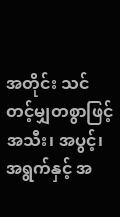အတိုင်း သင်တင့်မျှတစွာဖြင့် အသီး၊ အပွင့်၊ အရွက်နှင့် အ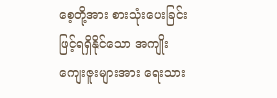စေ့တို့အား စားသုံးပေးခြင်းဖြင့်ရရှိနိုင်သော အကျိုးကျေးဇူးများအား ရေးသား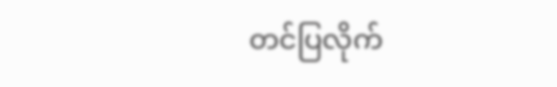တင်ပြလိုက်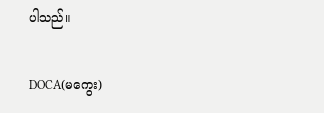ပါသည်။

DOCA(မကွေး)